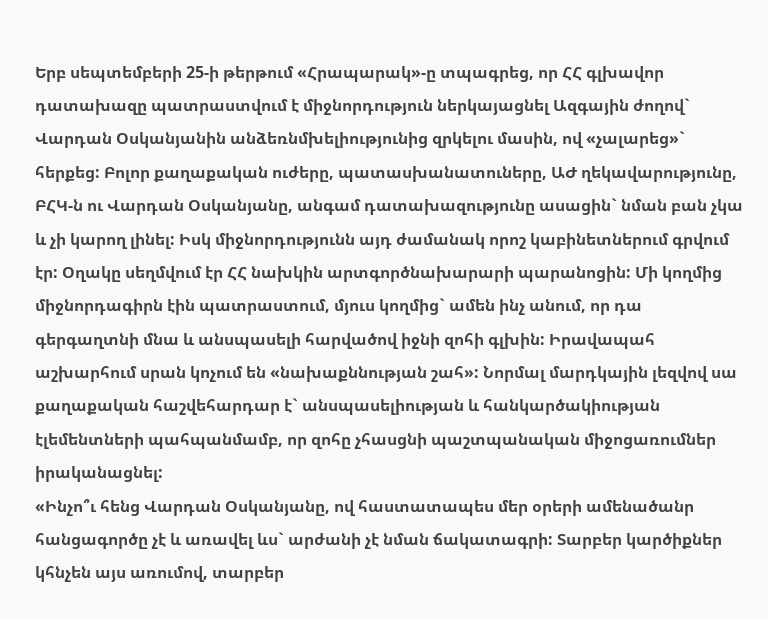Երբ սեպտեմբերի 25-ի թերթում «Հրապարակ»-ը տպագրեց, որ ՀՀ գլխավոր դատախազը պատրաստվում է միջնորդություն ներկայացնել Ազգային ժողով` Վարդան Օսկանյանին անձեռնմխելիությունից զրկելու մասին, ով «չալարեց»` հերքեց: Բոլոր քաղաքական ուժերը, պատասխանատուները, ԱԺ ղեկավարությունը, ԲՀԿ-ն ու Վարդան Օսկանյանը, անգամ դատախազությունը ասացին` նման բան չկա և չի կարող լինել: Իսկ միջնորդությունն այդ ժամանակ որոշ կաբինետներում գրվում էր: Օղակը սեղմվում էր ՀՀ նախկին արտգործնախարարի պարանոցին: Մի կողմից միջնորդագիրն էին պատրաստում, մյուս կողմից` ամեն ինչ անում, որ դա գերգաղտնի մնա և անսպասելի հարվածով իջնի զոհի գլխին: Իրավապահ աշխարհում սրան կոչում են «նախաքննության շահ»: Նորմալ մարդկային լեզվով սա քաղաքական հաշվեհարդար է` անսպասելիության և հանկարծակիության էլեմենտների պահպանմամբ, որ զոհը չհասցնի պաշտպանական միջոցառումներ իրականացնել:
«Ինչո՞ւ հենց Վարդան Օսկանյանը, ով հաստատապես մեր օրերի ամենածանր հանցագործը չէ և առավել ևս` արժանի չէ նման ճակատագրի: Տարբեր կարծիքներ կհնչեն այս առումով, տարբեր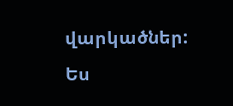վարկածներ: Ես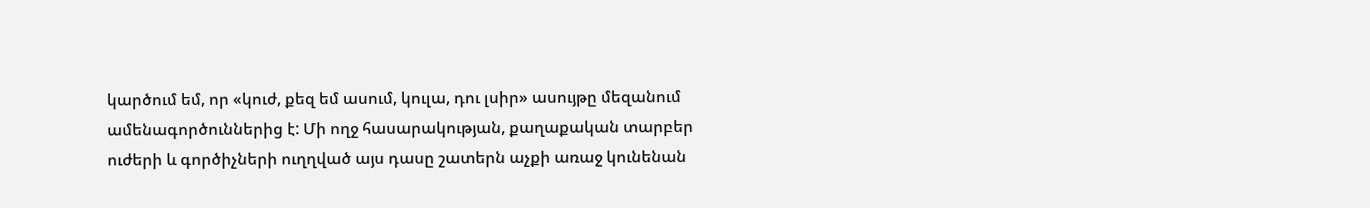կարծում եմ, որ «կուժ, քեզ եմ ասում, կուլա, դու լսիր» ասույթը մեզանում ամենագործուններից է: Մի ողջ հասարակության, քաղաքական տարբեր ուժերի և գործիչների ուղղված այս դասը շատերն աչքի առաջ կունենան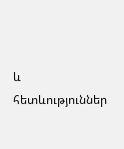և հետևություններ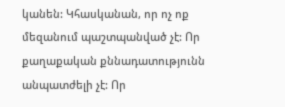կանեն: Կհասկանան, որ ոչ ոք մեզանում պաշտպանված չէ: Որ քաղաքական քննադատությունն անպատժելի չէ: Որ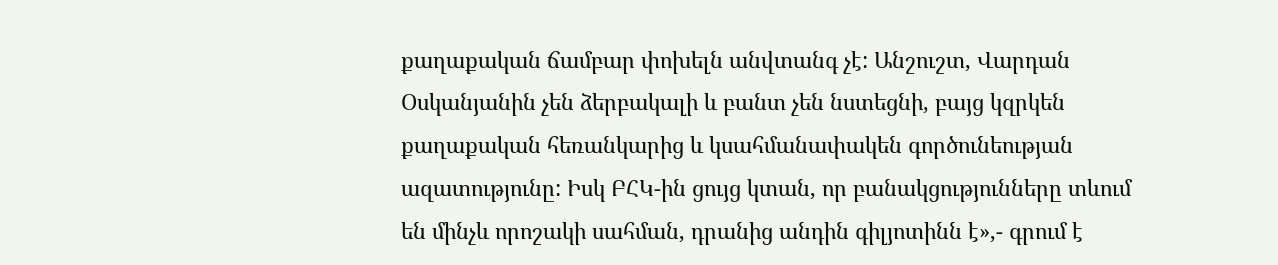քաղաքական ճամբար փոխելն անվտանգ չէ: Անշուշտ, Վարդան Օսկանյանին չեն ձերբակալի և բանտ չեն նստեցնի, բայց կզրկեն քաղաքական հեռանկարից և կսահմանափակեն գործունեության ազատությունը: Իսկ ԲՀԿ-ին ցույց կտան, որ բանակցությունները տևում են մինչև որոշակի սահման, դրանից անդին գիլյոտինն է»,- գրում է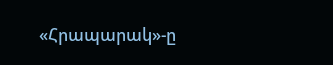«Հրապարակ»-ը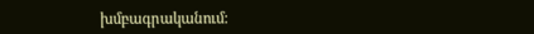խմբագրականում: